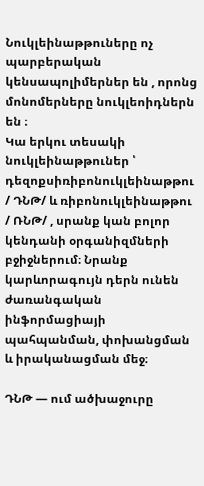Նուկլեինաթթուները ոչ պարբերական կենսապոլիմերներ են , որոնց մոնոմերները նուկլեոիդներն են ։
Կա երկու տեսակի նուկլեինաթթուներ ՝ դեզոքսիռիբոնուկլեինաթթու / ԴՆԹ/ և ռիբոնուկլեինաթթու / ՌՆԹ/ , սրանք կան բոլոր կենդանի օրգանիզմների բջիջներում։ Նրանք կարևորագույն դերն ունեն ժառանգական ինֆորմացիայի պահպանման, փոխանցման և իրականացման մեջ։

ԴՆԹ — ում ածխաջուրը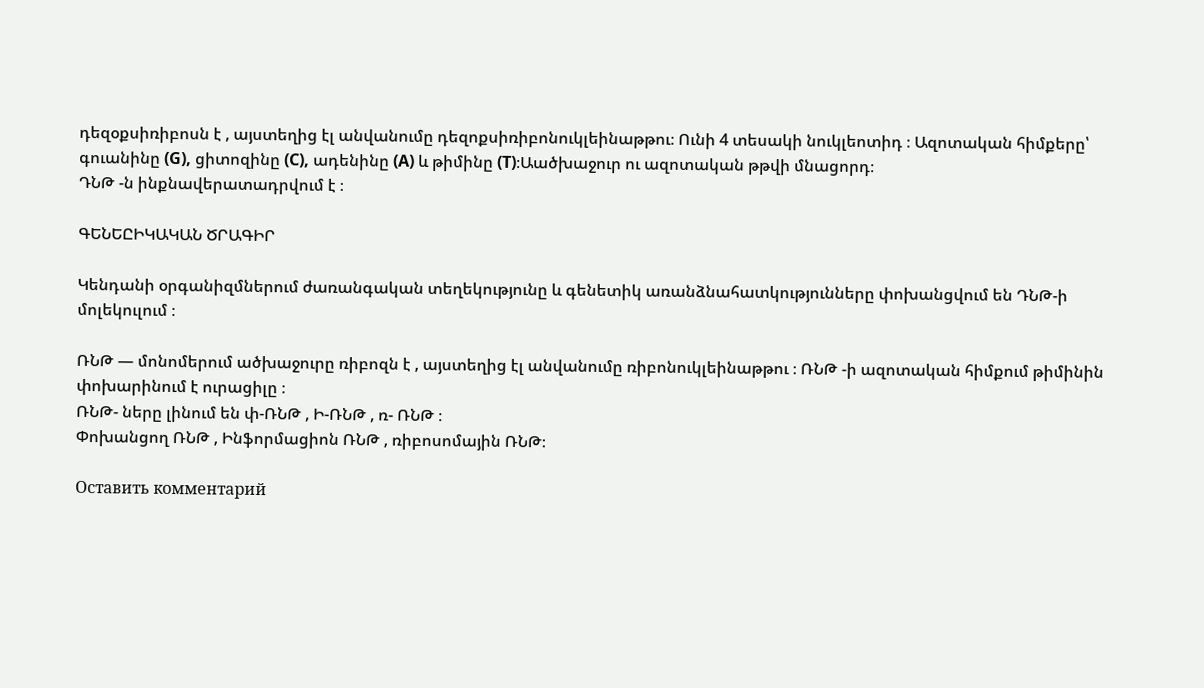դեզօքսիռիբոսն է , այստեղից էլ անվանումը դեզոքսիռիբոնուկլեինաթթու։ Ունի 4 տեսակի նուկլեոտիդ ։ Ազոտական հիմքերը՝ գուանինը (G), ցիտոզինը (C), ադենինը (A) և թիմինը (T)։Աածխաջուր ու ազոտական թթվի մնացորդ։
ԴՆԹ -ն ինքնավերատադրվում է ։

ԳԵՆԵԸԻԿԱԿԱՆ ԾՐԱԳԻՐ

Կենդանի օրգանիզմներում ժառանգական տեղեկությունը և գենետիկ առանձնահատկությունները փոխանցվում են ԴՆԹ-ի մոլեկուլում ։

ՌՆԹ — մոնոմերում ածխաջուրը ռիբոզն է , այստեղից էլ անվանումը ռիբոնուկլեինաթթու ։ ՌՆԹ -ի ազոտական հիմքում թիմինին փոխարինում է ուրացիլը ։
ՌՆԹ- ները լինում են փ-ՌՆԹ , Ի-ՌՆԹ , ռ- ՌՆԹ ։
Փոխանցող ՌՆԹ , Ինֆորմացիոն ՌՆԹ , ռիբոսոմային ՌՆԹ։

Оставить комментарий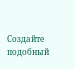Создайте подобный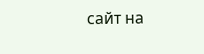сайт на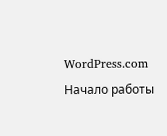WordPress.com
Начало работы